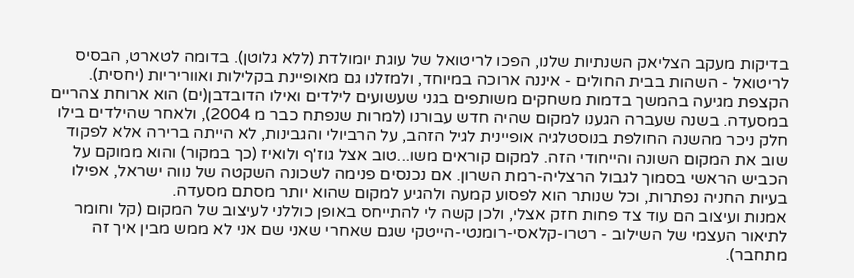בדיקות מעקב הצליאק השנתיות שלנו, הפכו לריטואל של עוגת יומולדת (ללא גלוטן). בדומה לטארט, הבסיס לריטואל - השהות בבית החולים - איננה ארוכה במיוחד, ולמזלנו גם מאופיינת בקלילות ואווריריות (יחסית). הקצפת מגיעה בהמשך בדמות משחקים משותפים בגני שעשועים לילדים ואילו הדובדבן(ים) הוא ארוחת צהריים במסעדה. בשנה שעברה הגענו למקום שהיה חדש עבורנו (למרות שנפתח כבר מ 2004), ולאחר שהילדים בילו חלק ניכר מהשנה החולפת בנוסטלגיה אופיינית לגיל הזהב, על הרביולי והגבינות, לא הייתה ברירה אלא לפקוד שוב את המקום השונה והייחודי הזה. למקום קוראים משו...טוב אצל גוז'ף ולואיז (כך במקור) והוא ממוקם על הכביש הראשי בסמוך לגבול הרצליה-רמת השרון. אם נכנסים פנימה לשכונה השקטה של נווה ישראל, אפילו בעיות החניה נפתרות, וכל שנותר הוא לפסוע קמעה ולהגיע למקום שהוא יותר מסתם מסעדה.
אמנות ועיצוב הם עוד צד פחות חזק אצלי, ולכן קשה לי להתייחס באופן כוללני לעיצוב של המקום (קל וחומר לתיאור העצמי של השילוב - רטרו-קלאסי-רומנטי-הייטקי שגם שאחרי שאני שם אני לא ממש מבין איך זה מתחבר).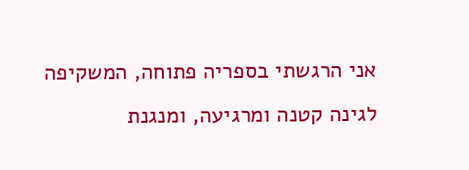אני הרגשתי בספריה פתוחה, המשקיפה לגינה קטנה ומרגיעה, ומנגנת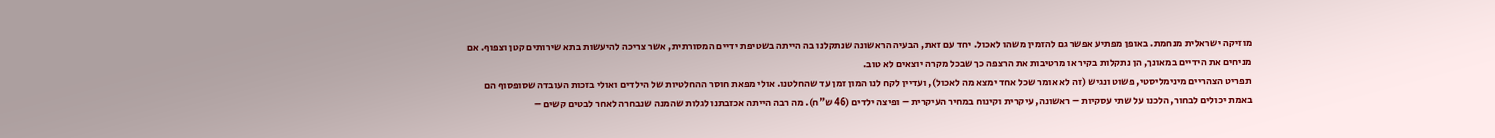מוזיקה ישראלית מנחמת. באופן מפתיע אפשר גם להזמין משהו לאכול. יחד עם זאת, הבעיה הראשונה שנתקלנו בה הייתה בשטיפת ידיים המסורתית, אשר צריכה להיעשות בתא שירותים קטן וצפוף. אם מניחים את הידיים במאונך, הן נתקלות בקיר או מרטיבות את הרצפה כך שבכל מקרה יוצאים לא טוב.
תפריט הצהריים מינימליסטי, פשוט ונגיש (זה לא אומר שכל אחד ימצא מה לאכול), ועדיין לקח לנו המון זמן עד שהחלטנו. אולי מפאת חוסר ההחלטיות של הילדים ואולי בזכות העובדה שסופסוף הם באמת יכולים לבחור, הלכנו על שתי עסקיות – ראשונה, עיקרית וקינוח במחיר העיקרית – ופיצה ילדים (46 ש"ח). מה רבה הייתה אכזבתנו לגלות שהמנה שנבחרה לאחר לבטים קשים –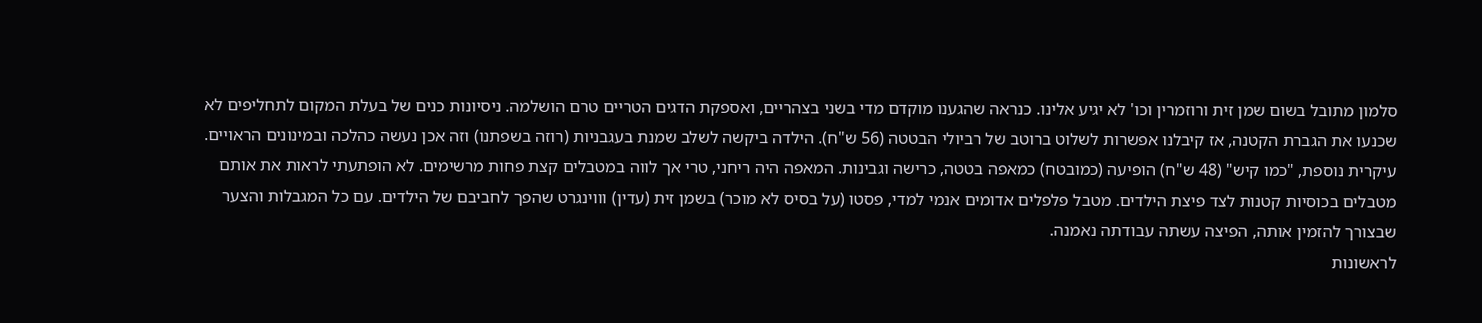סלמון מתובל בשום שמן זית ורוזמרין וכו' לא יגיע אלינו. כנראה שהגענו מוקדם מדי בשני בצהריים, ואספקת הדגים הטריים טרם הושלמה. ניסיונות כנים של בעלת המקום לתחליפים לא שכנעו את הגברת הקטנה, אז קיבלנו אפשרות לשלוט ברוטב של רביולי הבטטה (56 ש"ח). הילדה ביקשה לשלב שמנת בעגבניות (רוזה בשפתנו) וזה אכן נעשה כהלכה ובמינונים הראויים. עיקרית נוספת, "כמו קיש" (48 ש"ח) הופיעה (כמובטח) כמאפה בטטה, כרישה וגבינות. המאפה היה ריחני, טרי אך לווה במטבלים קצת פחות מרשימים. לא הופתעתי לראות את אותם מטבלים בכוסיות קטנות לצד פיצת הילדים. מטבל פלפלים אדומים אנמי למדי, פסטו (על בסיס לא מוכר) בשמן זית (עדין) וווינגרט שהפך לחביבם של הילדים. עם כל המגבלות והצער שבצורך להזמין אותה, הפיצה עשתה עבודתה נאמנה.
לראשונות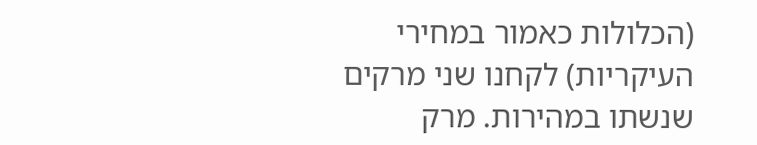(הכלולות כאמור במחירי העיקריות) לקחנו שני מרקים שנשתו במהירות. מרק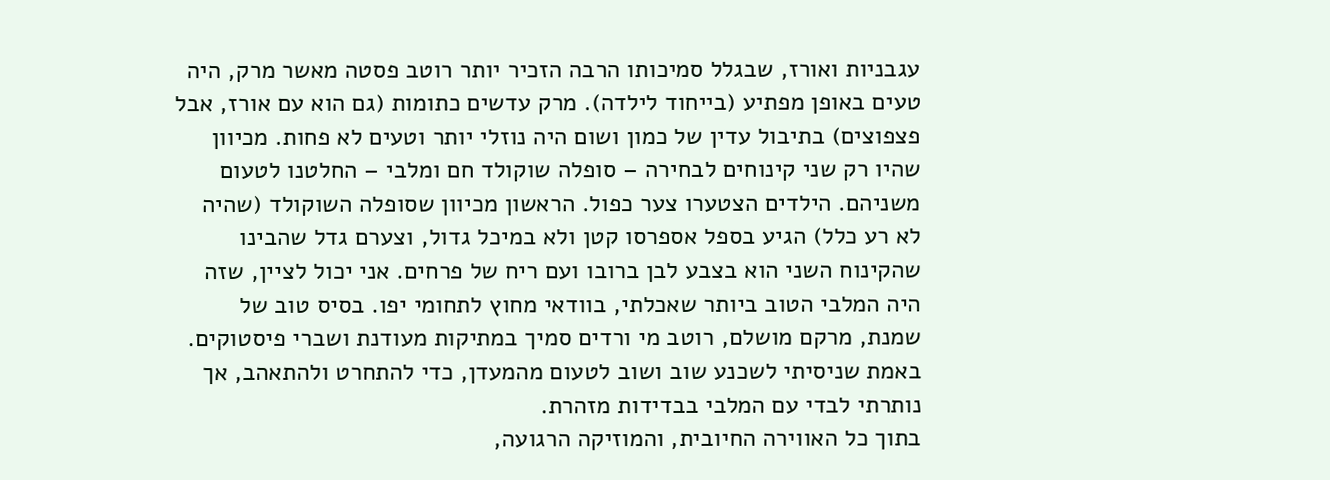עגבניות ואורז, שבגלל סמיכותו הרבה הזכיר יותר רוטב פסטה מאשר מרק, היה טעים באופן מפתיע (בייחוד לילדה). מרק עדשים כתומות (גם הוא עם אורז, אבל פצפוצים) בתיבול עדין של כמון ושום היה נוזלי יותר וטעים לא פחות. מכיוון שהיו רק שני קינוחים לבחירה – סופלה שוקולד חם ומלבי – החלטנו לטעום משניהם. הילדים הצטערו צער כפול. הראשון מכיוון שסופלה השוקולד (שהיה לא רע כלל) הגיע בספל אספרסו קטן ולא במיכל גדול, וצערם גדל שהבינו שהקינוח השני הוא בצבע לבן ברובו ועם ריח של פרחים. אני יכול לציין, שזה היה המלבי הטוב ביותר שאכלתי, בוודאי מחוץ לתחומי יפו. בסיס טוב של שמנת, מרקם מושלם, רוטב מי ורדים סמיך במתיקות מעודנת ושברי פיסטוקים. באמת שניסיתי לשכנע שוב ושוב לטעום מהמעדן, כדי להתחרט ולהתאהב, אך נותרתי לבדי עם המלבי בבדידות מזהרת.
בתוך כל האווירה החיובית, והמוזיקה הרגועה,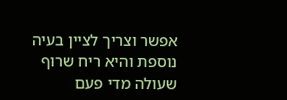אפשר וצריך לציין בעיה נוספת והיא ריח שרוף שעולה מדי פעם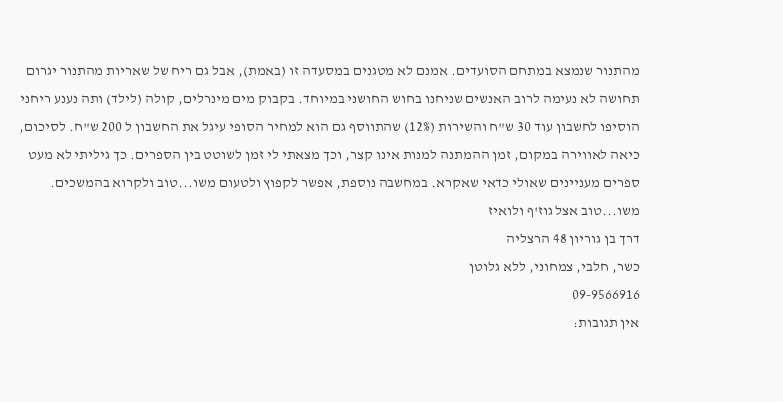מהתנור שנמצא במתחם הסועדים. אמנם לא מטגנים במסעדה זו (באמת), אבל גם ריח של שאריות מהתנור יגרום תחושה לא נעימה לרוב האנשים שניחנו בחוש החושני במיוחד. בקבוק מים מינרלים, קולה (לילד) ותה נענע ריחני הוסיפו לחשבון עוד 30 ש"ח והשירות (12%) שהתווסף גם הוא למחיר הסופי עיגל את החשבון ל 200 ש"ח. לסיכום, כיאה לאווירה במקום, זמן ההמתנה למנות אינו קצר, וכך מצאתי לי זמן לשוטט בין הספרים. כך גיליתי לא מעט ספרים מעניינים שאולי כדאי שאקרא. במחשבה נוספת, אפשר לקפוץ ולטעום משו...טוב ולקרוא בהמשכים.
משו...טוב אצל גוז'ף ולואיז
דרך בן גוריון 48 הרצליה
כשר, חלבי, צמחוני, ללא גלוטן
09-9566916
אין תגובות: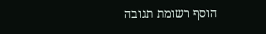הוסף רשומת תגובה